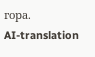гора.
AI-translation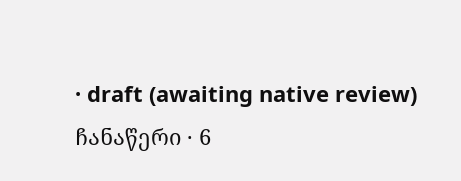· draft (awaiting native review)
ჩანაწერი · 6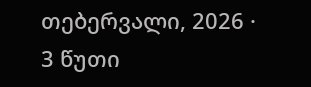თებერვალი, 2026 · 3 წუთი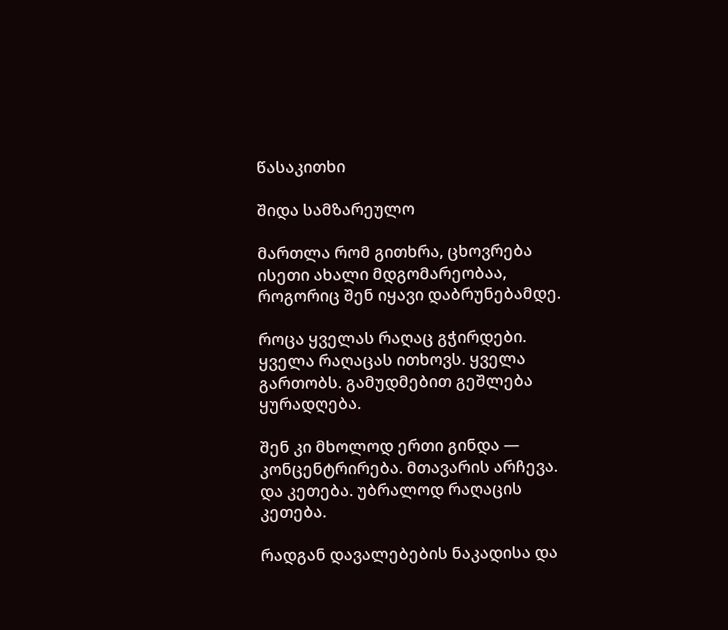წასაკითხი

შიდა სამზარეულო

მართლა რომ გითხრა, ცხოვრება ისეთი ახალი მდგომარეობაა, როგორიც შენ იყავი დაბრუნებამდე.

როცა ყველას რაღაც გჭირდები. ყველა რაღაცას ითხოვს. ყველა გართობს. გამუდმებით გეშლება ყურადღება.

შენ კი მხოლოდ ერთი გინდა — კონცენტრირება. მთავარის არჩევა. და კეთება. უბრალოდ რაღაცის კეთება.

რადგან დავალებების ნაკადისა და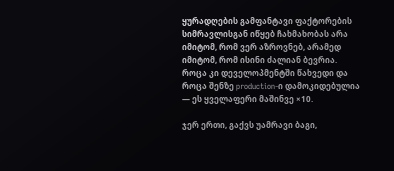ყურადღების გამფანტავი ფაქტორების სიმრავლისგან იწყებ ჩახმახობას არა იმიტომ, რომ ვერ აზროვნებ, არამედ იმიტომ, რომ ისინი ძალიან ბევრია. როცა კი დეველოპმენტში წახვედი და როცა შენზე production-ი დამოკიდებულია — ეს ყველაფერი მაშინვე ×10.

ჯერ ერთი, გაქვს უამრავი ბაგი,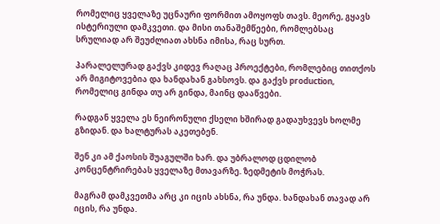რომელიც ყველაზე უცნაური ფორმით ამოყოფს თავს. მეორე, გყავს ისტერიული დამკვეთი. და მისი თანაშემწეები, რომლებსაც სრულიად არ შეუძლიათ ახსნა იმისა, რაც სურთ.

პარალელურად გაქვს კიდევ რაღაც პროექტები, რომლებიც თითქოს არ მიგიტოვებია და ხანდახან გახსოვს. და გაქვს production, რომელიც გინდა თუ არ გინდა, მაინც დააწვები.

რადგან ყველა ეს ნეირონული ქსელი ხშირად გადაუხვევს ხოლმე გზიდან. და ხალტურას აკეთებენ.

შენ კი ამ ქაოსის შუაგულში ხარ. და უბრალოდ ცდილობ კონცენტრირებას ყველაზე მთავარზე. ზედმეტის მოჭრას.

მაგრამ დამკვეთმა არც კი იცის ახსნა, რა უნდა. ხანდახან თავად არ იცის, რა უნდა.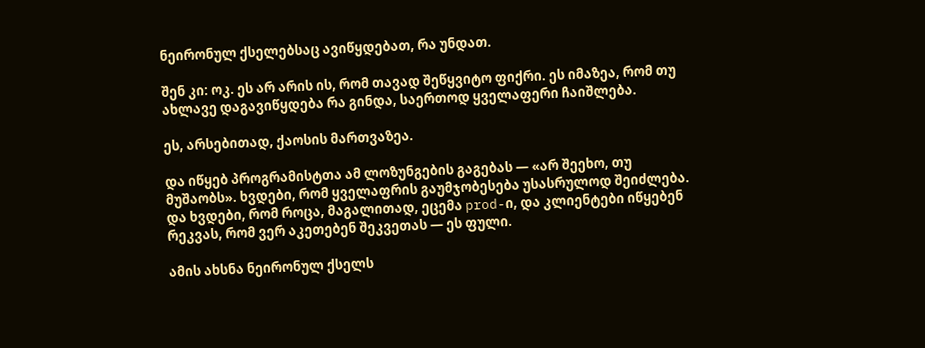ნეირონულ ქსელებსაც ავიწყდებათ, რა უნდათ.

შენ კი: ოკ. ეს არ არის ის, რომ თავად შეწყვიტო ფიქრი. ეს იმაზეა, რომ თუ ახლავე დაგავიწყდება რა გინდა, საერთოდ ყველაფერი ჩაიშლება.

ეს, არსებითად, ქაოსის მართვაზეა.

და იწყებ პროგრამისტთა ამ ლოზუნგების გაგებას — «არ შეეხო, თუ მუშაობს». ხვდები, რომ ყველაფრის გაუმჯობესება უსასრულოდ შეიძლება. და ხვდები, რომ როცა, მაგალითად, ეცემა prod-ი, და კლიენტები იწყებენ რეკვას, რომ ვერ აკეთებენ შეკვეთას — ეს ფული.

ამის ახსნა ნეირონულ ქსელს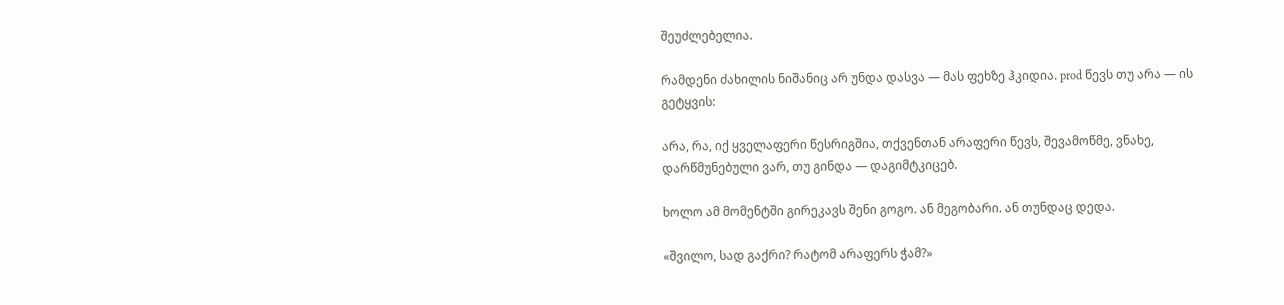შეუძლებელია.

რამდენი ძახილის ნიშანიც არ უნდა დასვა — მას ფეხზე ჰკიდია. prod წევს თუ არა — ის გეტყვის:

არა, რა, იქ ყველაფერი წესრიგშია, თქვენთან არაფერი წევს, შევამოწმე, ვნახე, დარწმუნებული ვარ, თუ გინდა — დაგიმტკიცებ.

ხოლო ამ მომენტში გირეკავს შენი გოგო. ან მეგობარი. ან თუნდაც დედა.

«შვილო, სად გაქრი? რატომ არაფერს ჭამ?»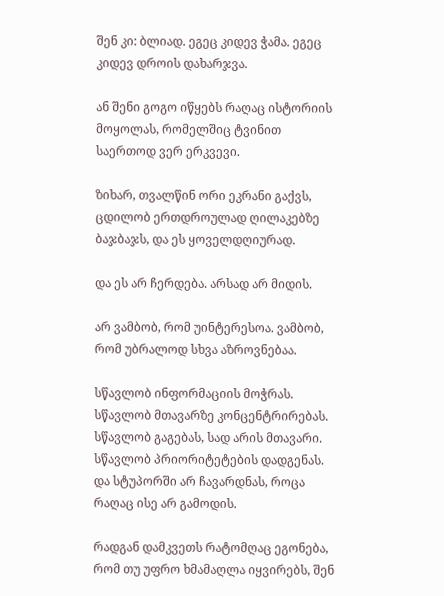შენ კი: ბლიად. ეგეც კიდევ ჭამა. ეგეც კიდევ დროის დახარჯვა.

ან შენი გოგო იწყებს რაღაც ისტორიის მოყოლას, რომელშიც ტვინით საერთოდ ვერ ერკვევი.

ზიხარ, თვალწინ ორი ეკრანი გაქვს, ცდილობ ერთდროულად ღილაკებზე ბაჯბაჯს, და ეს ყოველდღიურად.

და ეს არ ჩერდება. არსად არ მიდის.

არ ვამბობ, რომ უინტერესოა. ვამბობ, რომ უბრალოდ სხვა აზროვნებაა.

სწავლობ ინფორმაციის მოჭრას. სწავლობ მთავარზე კონცენტრირებას. სწავლობ გაგებას, სად არის მთავარი. სწავლობ პრიორიტეტების დადგენას. და სტუპორში არ ჩავარდნას, როცა რაღაც ისე არ გამოდის.

რადგან დამკვეთს რატომღაც ეგონება, რომ თუ უფრო ხმამაღლა იყვირებს, შენ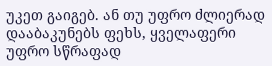უკეთ გაიგებ. ან თუ უფრო ძლიერად დააბაკუნებს ფეხს, ყველაფერი უფრო სწრაფად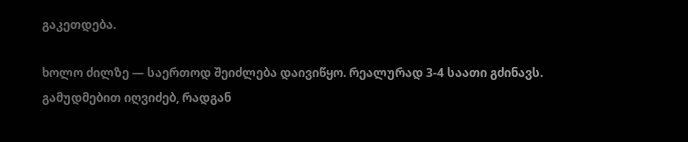გაკეთდება.

ხოლო ძილზე — საერთოდ შეიძლება დაივიწყო. რეალურად 3-4 საათი გძინავს. გამუდმებით იღვიძებ, რადგან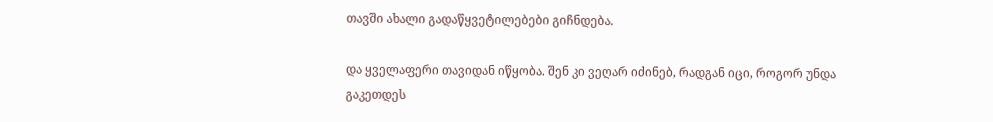თავში ახალი გადაწყვეტილებები გიჩნდება.

და ყველაფერი თავიდან იწყობა. შენ კი ვეღარ იძინებ, რადგან იცი, როგორ უნდა გაკეთდეს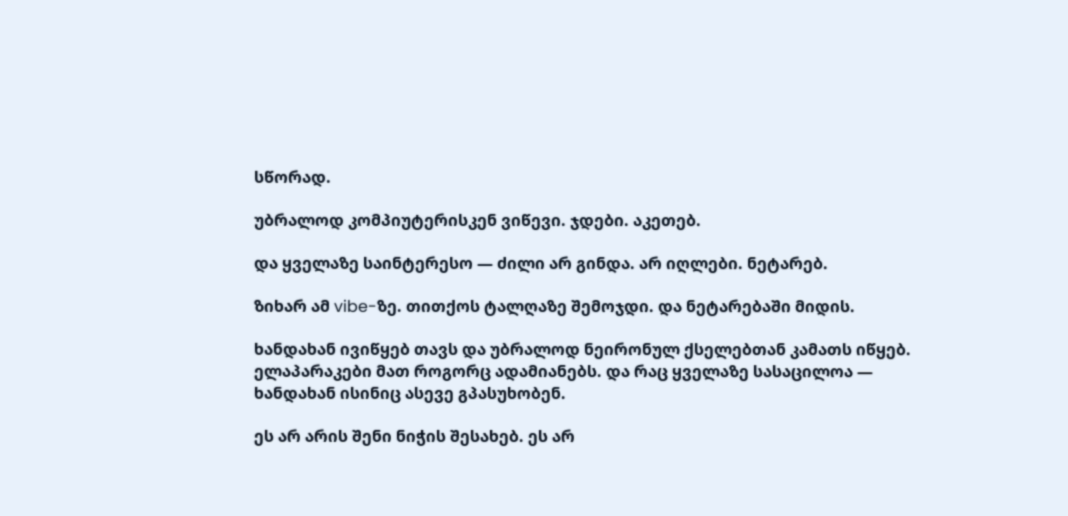სწორად.

უბრალოდ კომპიუტერისკენ ვიწევი. ჯდები. აკეთებ.

და ყველაზე საინტერესო — ძილი არ გინდა. არ იღლები. ნეტარებ.

ზიხარ ამ vibe-ზე. თითქოს ტალღაზე შემოჯდი. და ნეტარებაში მიდის.

ხანდახან ივიწყებ თავს და უბრალოდ ნეირონულ ქსელებთან კამათს იწყებ. ელაპარაკები მათ როგორც ადამიანებს. და რაც ყველაზე სასაცილოა — ხანდახან ისინიც ასევე გპასუხობენ.

ეს არ არის შენი ნიჭის შესახებ. ეს არ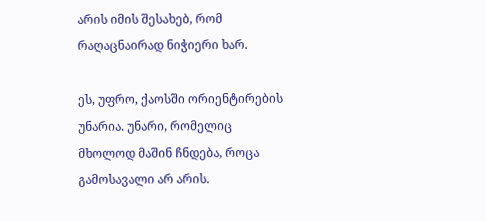არის იმის შესახებ, რომ რაღაცნაირად ნიჭიერი ხარ.

ეს, უფრო, ქაოსში ორიენტირების უნარია. უნარი, რომელიც მხოლოდ მაშინ ჩნდება, როცა გამოსავალი არ არის.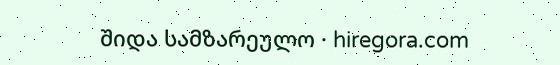შიდა სამზარეულო · hiregora.com